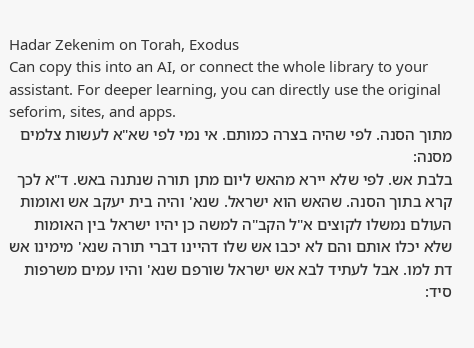Hadar Zekenim on Torah, Exodus
Can copy this into an AI, or connect the whole library to your assistant. For deeper learning, you can directly use the original seforim, sites, and apps.
מתוך הסנה. לפי שהיה בצרה כמותם. אי נמי לפי שא"א לעשות צלמים מסנה:
בלבת אש. לפי שלא יירא מהאש ליום מתן תורה שנתנה באש. ד"א לכך קרא בתוך הסנה. שהאש הוא ישראל. שנא' והיה בית יעקב אש ואומות העולם נמשלו לקוצים א"ל הקב"ה למשה כן יהיו ישראל בין האומות שלא יכלו אותם והם לא יכבו אש שלו דהיינו דברי תורה שנא' מימינו אש דת למו. אבל לעתיד לבא אש ישראל שורפם שנא' והיו עמים משרפות סיד: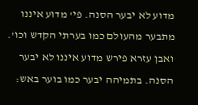מדוע לא יבער הסנה. פי' מדוע איננו מתבער מהעולם כמו בערתי הקדש וכו'. ואבן עזרא פירש מדוע איננו לא יבער הסנה. בתמיהה יבער כמו בוער באש: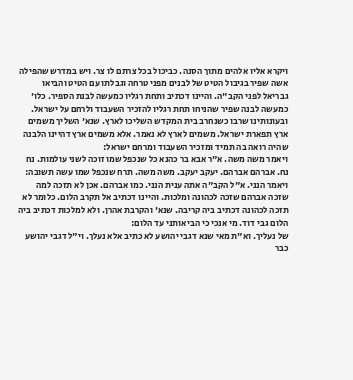ויקרא אליו אלהים מתוך הסנה. כביכול בכל צרתם לו צר. ויש במדרש שהפילה אשה שפיר בגיבול הטיט של לבנים מפני טרחה וגבלתו עם הטיט והביאו גבריאל לפני הקב"ה. והיינו דכתיב ותחת רגליו כמעשה לבנת הספיר. כלו' כמעשה לבנה שפיר שהניחו תחת רגליו להזכיר השעבוד ולרחם על ישראל. ובעונותינו שרבו כשנחרב בית המקדש השליכו לארץ. שנא' השליך משמים ארץ תפארת ישראל. משמים לארץ לא נאמר. אלא משמים ארץ דהיינו הלבנה שהיה רואה בה תמיד ומזכיר השעבוד ומרחם ישראל:
ויאמר משה משה. א"ר אבא בר כהנא כל שנכפל שמו זוכה לשני עולמות. נח נח. אברהם אברהם. יעקב יעקב. משה משה. תרח שנכפל שמו עשה תשובה:
ויאמר הנני. א"ל הקב"ה אתה ענית הנני. כמו אברהם. אכן לא תזכה למה שזכה אברהם שזכה לכהונה ומלכות. והיינו דכתיב אל תקרב הלום. כלומר לא תזכה לכהונה דכתיב ביה קריבה. שנא' והקרבת אהרן. ולא למלכות דכתיב ביה הלום גבי דוד. מי אנכי כי הביאותני עד הלום:
של נעליך. וא"ת מאי שנא דגבי יהושע לא כתיב אלא נעלך. וי"ל דגבי יהושע כבר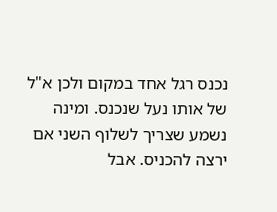נכנס רגל אחד במקום ולכן א"ל של אותו נעל שנכנס. ומינה נשמע שצריך לשלוף השני אם ירצה להכניס. אבל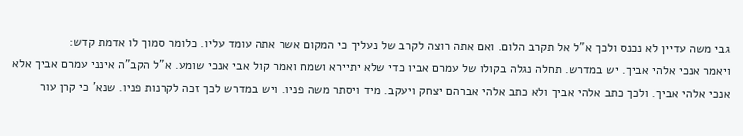גבי משה עדיין לא נכנס ולכך א"ל אל תקרב הלום. ואם אתה רוצה לקרב של נעליך כי המקום אשר אתה עומד עליו. כלומר סמוך לו אדמת קדש:
ויאמר אנכי אלהי אביך. יש במדרש. תחלה נגלה בקולו של עמרם אביו כדי שלא יתיירא ושמח ואמר קול אבי אנכי שומע. א"ל הקב"ה אינני עמרם אביך אלא אנכי אלהי אביך. ולכך כתב אלהי אביך ולא כתב אלהי אברהם יצחק ויעקב. מיד ויסתר משה פניו. ויש במדרש לכך זכה לקרנות פניו. שנא' כי קרן עור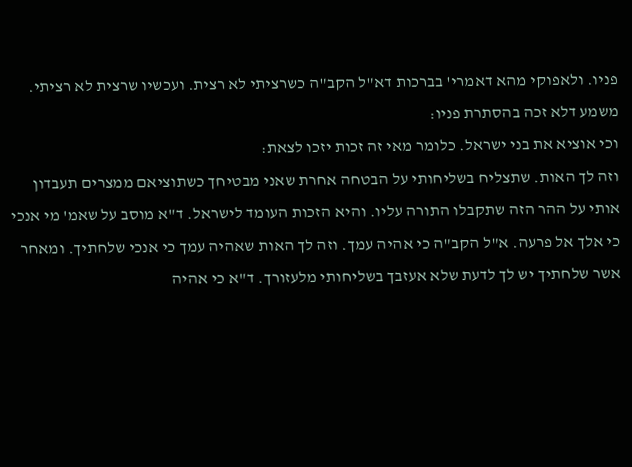פניו. ולאפוקי מהא דאמרי' בברכות דא"ל הקב"ה כשרציתי לא רצית. ועכשיו שרצית לא רציתי. משמע דלא זכה בהסתרת פניו:
וכי אוציא את בני ישראל. כלומר מאי זה זכות יזכו לצאת:
וזה לך האות. שתצליח בשליחותי על הבטחה אחרת שאני מבטיחך כשתוציאם ממצרים תעבדון אותי על ההר הזה שתקבלו התורה עליו. והיא הזכות העומד לישראל. ד"א מוסב על שאמ' מי אנכי כי אלך אל פרעה. א"ל הקב"ה כי אהיה עמך. וזה לך האות שאהיה עמך כי אנכי שלחתיך. ומאחר אשר שלחתיך יש לך לדעת שלא אעזבך בשליחותי מלעזורך. ד"א כי אהיה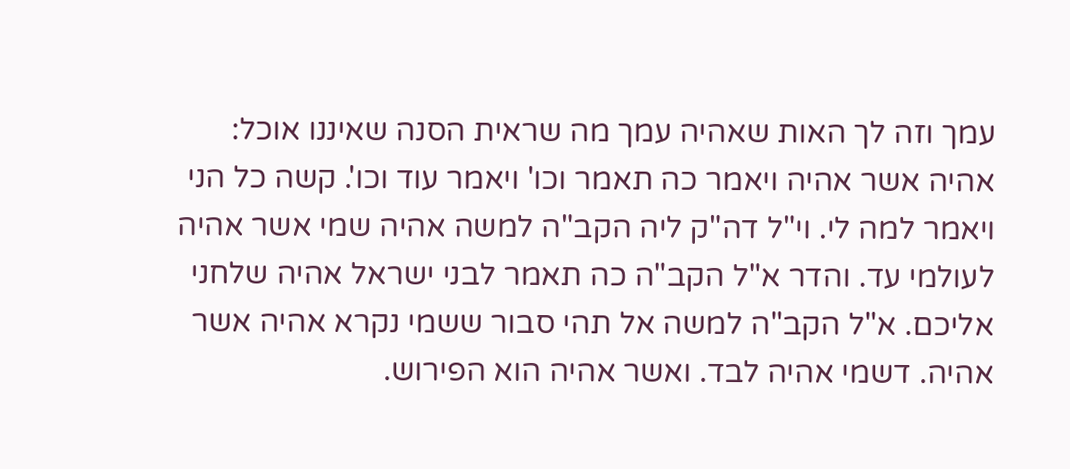עמך וזה לך האות שאהיה עמך מה שראית הסנה שאיננו אוכל:
אהיה אשר אהיה ויאמר כה תאמר וכו' ויאמר עוד וכו'. קשה כל הני ויאמר למה לי. וי"ל דה"ק ליה הקב"ה למשה אהיה שמי אשר אהיה לעולמי עד. והדר א"ל הקב"ה כה תאמר לבני ישראל אהיה שלחני אליכם. א"ל הקב"ה למשה אל תהי סבור ששמי נקרא אהיה אשר אהיה. דשמי אהיה לבד. ואשר אהיה הוא הפירוש.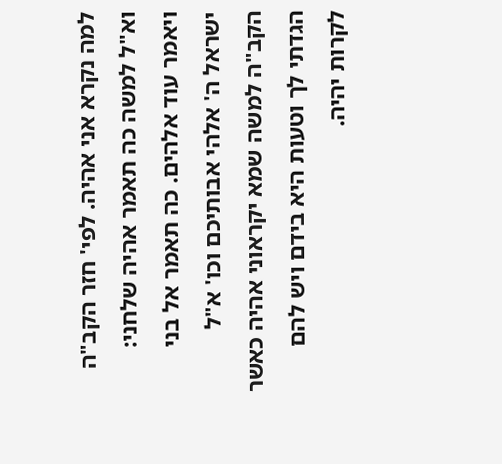למה נקרא אני אהיה. לפי' חזר הקב"ה וא"ל למשה כה תאמר אהיה שלחני:
ויאמר עוד אלהים. כה תאמר אל בני ישראל ה' אלהי אבותיכם וכו' א"ל הקב"ה למשה שמא יקראוני אהיה כאשר הגדתי לך וטעות היא בידם ויש להם לקרות יהיה.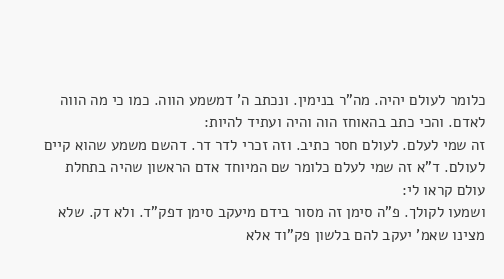כלומר לעולם יהיה. מה"ר בנימין. ונכתב ה' דמשמע הווה. כמו כי מה הווה לאדם. והכי כתב בהאוחז הוה והיה ועתיד להיות:
זה שמי לעלם. לעולם חסר כתיב. וזה זכרי לדר דר. דהשם משמע שהוא קיים לעולם. ד"א זה שמי לעלם כלומר שם המיוחד אדם הראשון שהיה בתחלת עולם קראו לי:
ושמעו לקולך. פ"ה סימן זה מסור בידם מיעקב סימן דפק"ד. ולא דק. שלא מצינו שאמ' יעקב להם בלשון פק"וד אלא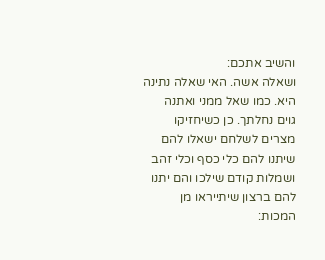והשיב אתכם:
ושאלה אשה. האי שאלה נתינה היא. כמו שאל ממני ואתנה גוים נחלתך. כן כשיחזיקו מצרים לשלחם ישאלו להם שיתנו להם כלי כסף וכלי זהב ושמלות קודם שילכו והם יתנו להם ברצון שיתייראו מן המכות: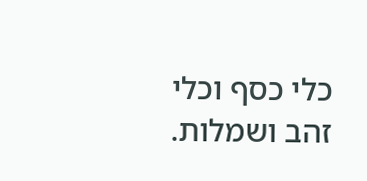כלי כסף וכלי זהב ושמלות.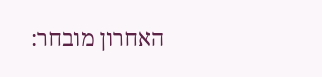האחרון מובחר: